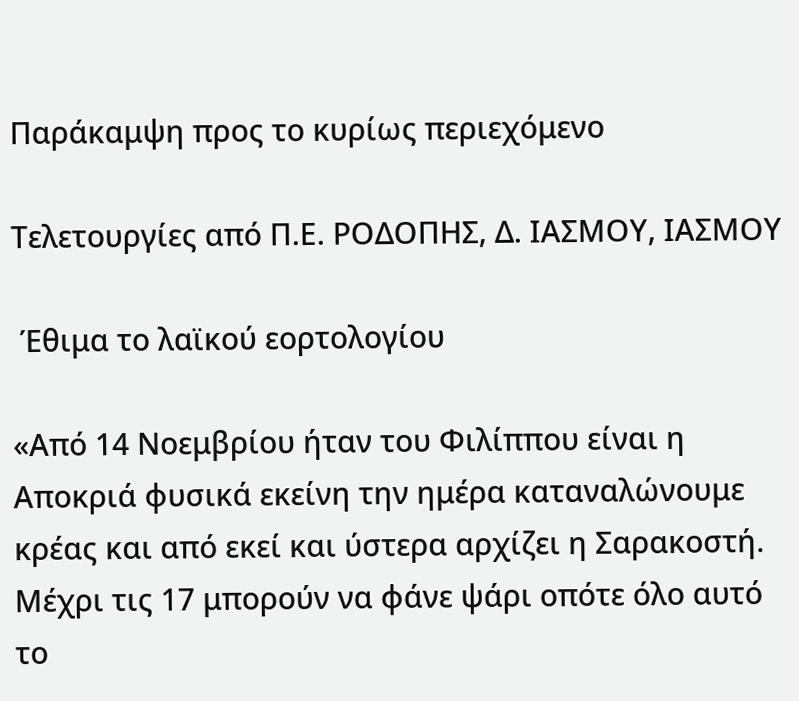Παράκαμψη προς το κυρίως περιεχόμενο

Τελετουργίες από Π.Ε. ΡΟΔΟΠΗΣ, Δ. ΙΑΣΜΟΥ, ΙΑΣΜΟΥ

 Έθιμα το λαϊκού εορτολογίου

«Από 14 Νοεμβρίου ήταν του Φιλίππου είναι η Αποκριά φυσικά εκείνη την ημέρα καταναλώνουμε κρέας και από εκεί και ύστερα αρχίζει η Σαρακοστή. Μέχρι τις 17 μπορούν να φάνε ψάρι οπότε όλο αυτό το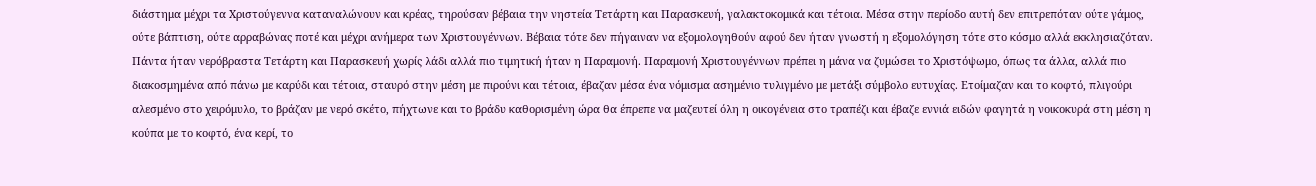διάστημα μέχρι τα Χριστούγεννα καταναλώνουν και κρέας, τηρούσαν βέβαια την νηστεία Τετάρτη και Παρασκευή, γαλακτοκομικά και τέτοια. Μέσα στην περίοδο αυτή δεν επιτρεπόταν ούτε γάμος, ούτε βάπτιση, ούτε αρραβώνας ποτέ και μέχρι ανήμερα των Χριστουγέννων. Βέβαια τότε δεν πήγαιναν να εξομολογηθούν αφού δεν ήταν γνωστή η εξομολόγηση τότε στο κόσμο αλλά εκκλησιαζόταν. Πάντα ήταν νερόβραστα Τετάρτη και Παρασκευή χωρίς λάδι αλλά πιο τιμητική ήταν η Παραμονή. Παραμονή Χριστουγέννων πρέπει η μάνα να ζυμώσει το Χριστόψωμο, όπως τα άλλα, αλλά πιο διακοσμημένα από πάνω με καρύδι και τέτοια, σταυρό στην μέση με πιρούνι και τέτοια, έβαζαν μέσα ένα νόμισμα ασημένιο τυλιγμένο με μετάξι σύμβολο ευτυχίας. Ετοίμαζαν και το κοφτό, πλιγούρι αλεσμένο στο χειρόμυλο, το βράζαν με νερό σκέτο, πήχτωνε και το βράδυ καθορισμένη ώρα θα έπρεπε να μαζευτεί όλη η οικογένεια στο τραπέζι και έβαζε εννιά ειδών φαγητά η νοικοκυρά στη μέση η κούπα με το κοφτό, ένα κερί, το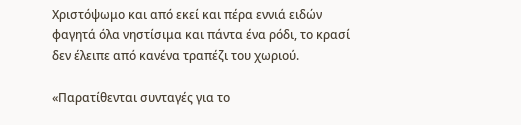Χριστόψωμο και από εκεί και πέρα εννιά ειδών φαγητά όλα νηστίσιμα και πάντα ένα ρόδι, το κρασί δεν έλειπε από κανένα τραπέζι του χωριού.

«Παρατίθενται συνταγές για το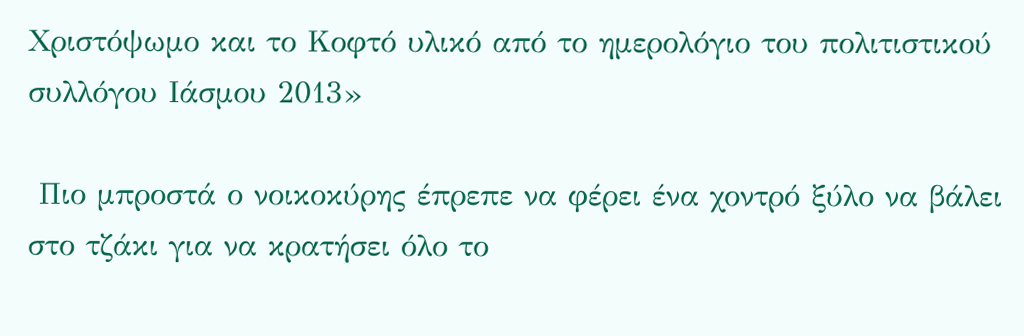Χριστόψωμο και το Κοφτό υλικό από το ημερολόγιο του πολιτιστικού συλλόγου Ιάσμου 2013»

 Πιο μπροστά ο νοικοκύρης έπρεπε να φέρει ένα χοντρό ξύλο να βάλει στο τζάκι για να κρατήσει όλο το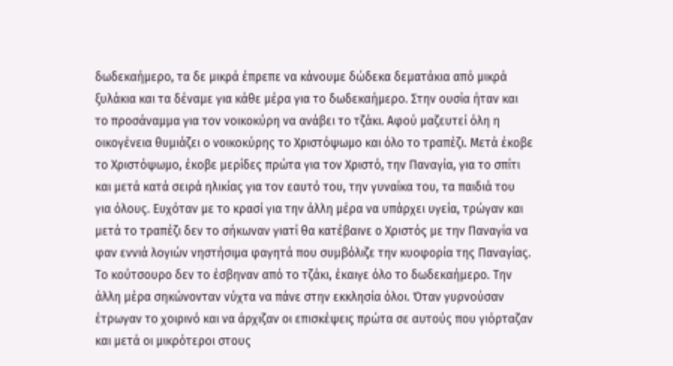δωδεκαήμερο, τα δε μικρά έπρεπε να κάνουμε δώδεκα δεματάκια από μικρά ξυλάκια και τα δέναμε για κάθε μέρα για το δωδεκαήμερο. Στην ουσία ήταν και το προσάναμμα για τον νοικοκύρη να ανάβει το τζάκι. Αφού μαζευτεί όλη η οικογένεια θυμιάζει ο νοικοκύρης το Χριστόψωμο και όλο το τραπέζι. Μετά έκοβε το Χριστόψωμο, έκοβε μερίδες πρώτα για τον Χριστό, την Παναγία, για το σπίτι και μετά κατά σειρά ηλικίας για τον εαυτό του, την γυναίκα του, τα παιδιά του για όλους. Ευχόταν με το κρασί για την άλλη μέρα να υπάρχει υγεία, τρώγαν και μετά το τραπέζι δεν το σήκωναν γιατί θα κατέβαινε ο Χριστός με την Παναγία να φαν εννιά λογιών νηστήσιμα φαγητά που συμβόλιζε την κυοφορία της Παναγίας. Το κούτσουρο δεν το έσβηναν από το τζάκι, έκαιγε όλο το δωδεκαήμερο. Την άλλη μέρα σηκώνονταν νύχτα να πάνε στην εκκλησία όλοι. Όταν γυρνούσαν έτρωγαν το χοιρινό και να άρχιζαν οι επισκέψεις πρώτα σε αυτούς που γιόρταζαν και μετά οι μικρότεροι στους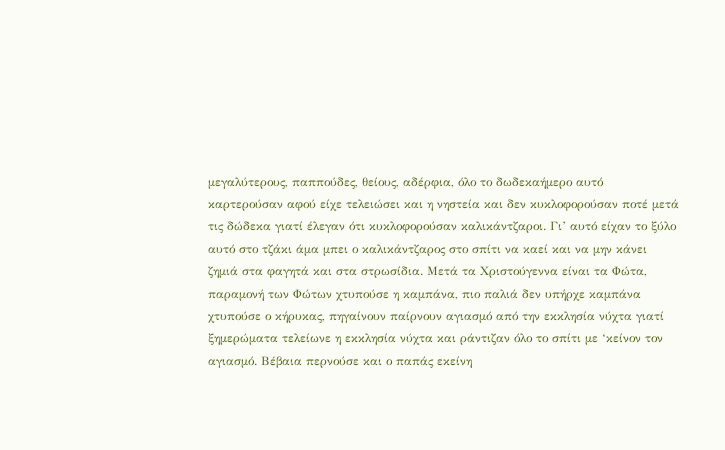μεγαλύτερους, παππούδες, θείους, αδέρφια, όλο το δωδεκαήμερο αυτό καρτερούσαν αφού είχε τελειώσει και η νηστεία και δεν κυκλοφορούσαν ποτέ μετά τις δώδεκα γιατί έλεγαν ότι κυκλοφορούσαν καλικάντζαροι. Γι’ αυτό είχαν το ξύλο αυτό στο τζάκι άμα μπει ο καλικάντζαρος στο σπίτι να καεί και να μην κάνει ζημιά στα φαγητά και στα στρωσίδια. Μετά τα Χριστούγεννα είναι τα Φώτα, παραμονή των Φώτων χτυπούσε η καμπάνα, πιο παλιά δεν υπήρχε καμπάνα χτυπούσε ο κήρυκας, πηγαίνουν παίρνουν αγιασμό από την εκκλησία νύχτα γιατί ξημερώματα τελείωνε η εκκλησία νύχτα και ράντιζαν όλο το σπίτι με ‘κείνον τον αγιασμό. Βέβαια περνούσε και ο παπάς εκείνη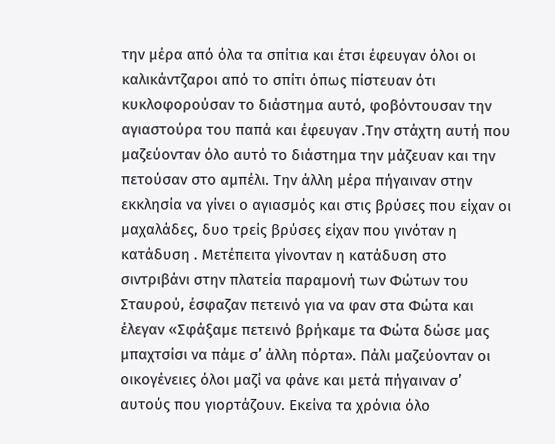την μέρα από όλα τα σπίτια και έτσι έφευγαν όλοι οι καλικάντζαροι από το σπίτι όπως πίστευαν ότι κυκλοφορούσαν το διάστημα αυτό, φοβόντουσαν την αγιαστούρα του παπά και έφευγαν .Την στάχτη αυτή που μαζεύονταν όλο αυτό το διάστημα την μάζευαν και την πετούσαν στο αμπέλι. Την άλλη μέρα πήγαιναν στην εκκλησία να γίνει ο αγιασμός και στις βρύσες που είχαν οι μαχαλάδες, δυο τρείς βρύσες είχαν που γινόταν η κατάδυση . Μετέπειτα γίνονταν η κατάδυση στο σιντριβάνι στην πλατεία παραμονή των Φώτων του Σταυρού, έσφαζαν πετεινό για να φαν στα Φώτα και έλεγαν «Σφάξαμε πετεινό βρήκαμε τα Φώτα δώσε μας μπαχτσίσι να πάμε σ’ άλλη πόρτα». Πάλι μαζεύονταν οι οικογένειες όλοι μαζί να φάνε και μετά πήγαιναν σ’ αυτούς που γιορτάζουν. Εκείνα τα χρόνια όλο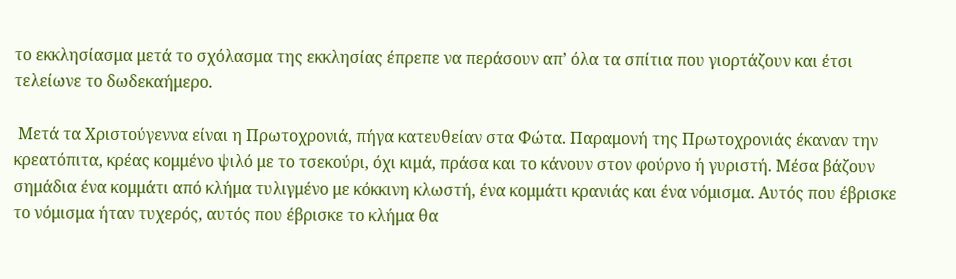το εκκλησίασμα μετά το σχόλασμα της εκκλησίας έπρεπε να περάσουν απ’ όλα τα σπίτια που γιορτάζουν και έτσι τελείωνε το δωδεκαήμερο.

 Μετά τα Χριστούγεννα είναι η Πρωτοχρονιά, πήγα κατευθείαν στα Φώτα. Παραμονή της Πρωτοχρονιάς έκαναν την κρεατόπιτα, κρέας κομμένο ψιλό με το τσεκούρι, όχι κιμά, πράσα και το κάνουν στον φούρνο ή γυριστή. Μέσα βάζουν σημάδια ένα κομμάτι από κλήμα τυλιγμένο με κόκκινη κλωστή, ένα κομμάτι κρανιάς και ένα νόμισμα. Αυτός που έβρισκε το νόμισμα ήταν τυχερός, αυτός που έβρισκε το κλήμα θα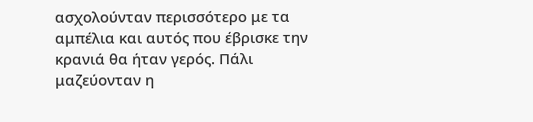ασχολούνταν περισσότερο με τα αμπέλια και αυτός που έβρισκε την κρανιά θα ήταν γερός. Πάλι μαζεύονταν η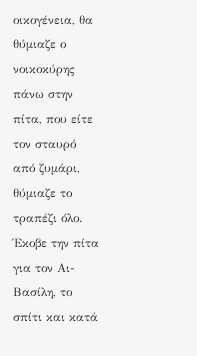οικογένεια, θα θύμιαζε ο νοικοκύρης πάνω στην πίτα, που είτε τον σταυρό από ζυμάρι, θύμιαζε το τραπέζι όλο. Έκοβε την πίτα για τον Αι- Βασίλη, το σπίτι και κατά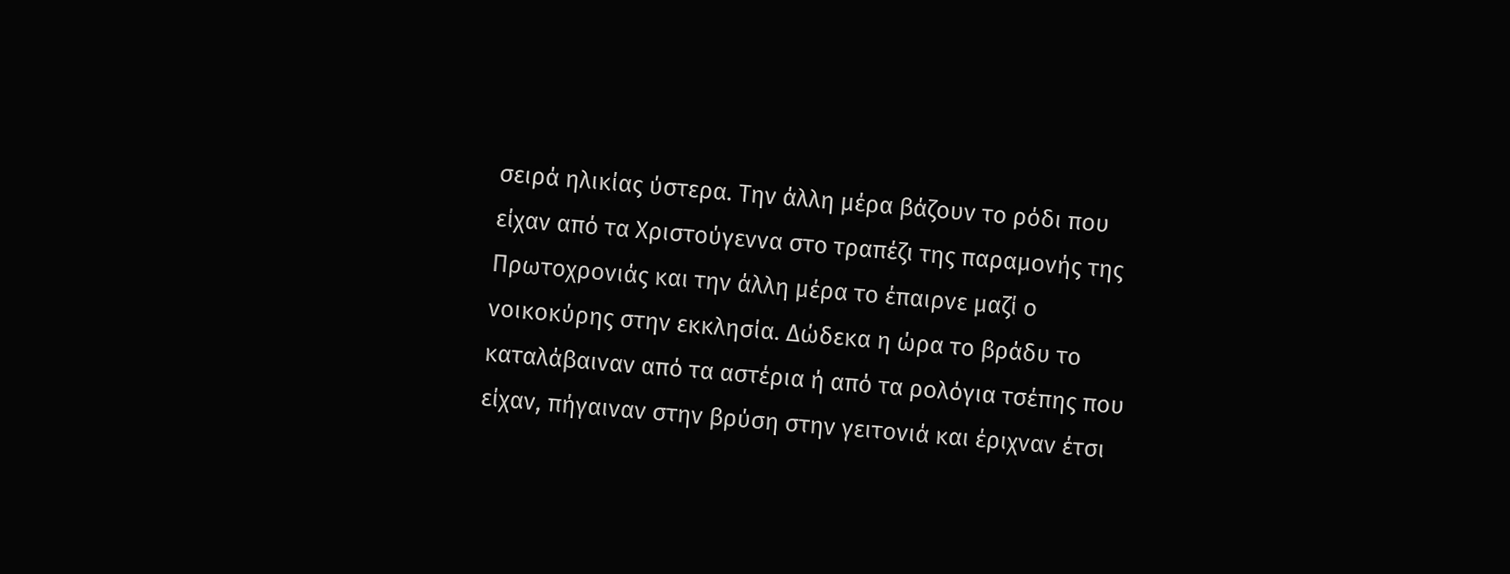σειρά ηλικίας ύστερα. Την άλλη μέρα βάζουν το ρόδι που είχαν από τα Χριστούγεννα στο τραπέζι της παραμονής της Πρωτοχρονιάς και την άλλη μέρα το έπαιρνε μαζί ο νοικοκύρης στην εκκλησία. Δώδεκα η ώρα το βράδυ το καταλάβαιναν από τα αστέρια ή από τα ρολόγια τσέπης που είχαν, πήγαιναν στην βρύση στην γειτονιά και έριχναν έτσι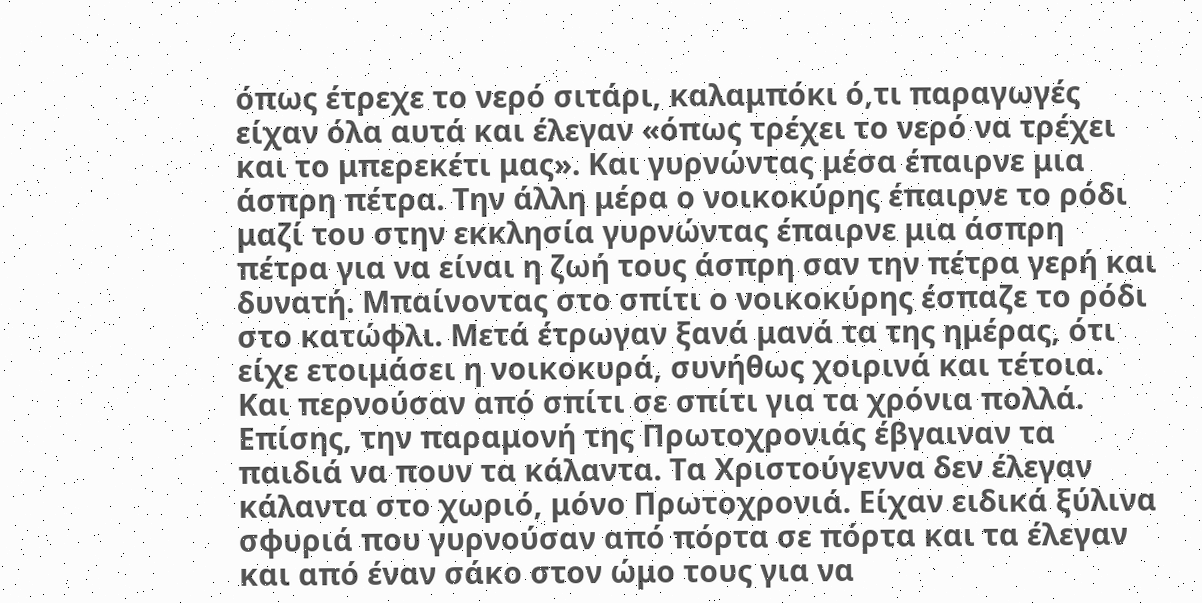όπως έτρεχε το νερό σιτάρι, καλαμπόκι ό,τι παραγωγές είχαν όλα αυτά και έλεγαν «όπως τρέχει το νερό να τρέχει και το μπερεκέτι μας». Και γυρνώντας μέσα έπαιρνε μια άσπρη πέτρα. Την άλλη μέρα ο νοικοκύρης έπαιρνε το ρόδι μαζί του στην εκκλησία γυρνώντας έπαιρνε μια άσπρη πέτρα για να είναι η ζωή τους άσπρη σαν την πέτρα γερή και δυνατή. Μπαίνοντας στο σπίτι ο νοικοκύρης έσπαζε το ρόδι στο κατώφλι. Μετά έτρωγαν ξανά μανά τα της ημέρας, ότι είχε ετοιμάσει η νοικοκυρά, συνήθως χοιρινά και τέτοια. Και περνούσαν από σπίτι σε σπίτι για τα χρόνια πολλά. Επίσης, την παραμονή της Πρωτοχρονιάς έβγαιναν τα παιδιά να πουν τα κάλαντα. Τα Χριστούγεννα δεν έλεγαν κάλαντα στο χωριό, μόνο Πρωτοχρονιά. Είχαν ειδικά ξύλινα σφυριά που γυρνούσαν από πόρτα σε πόρτα και τα έλεγαν και από έναν σάκο στον ώμο τους για να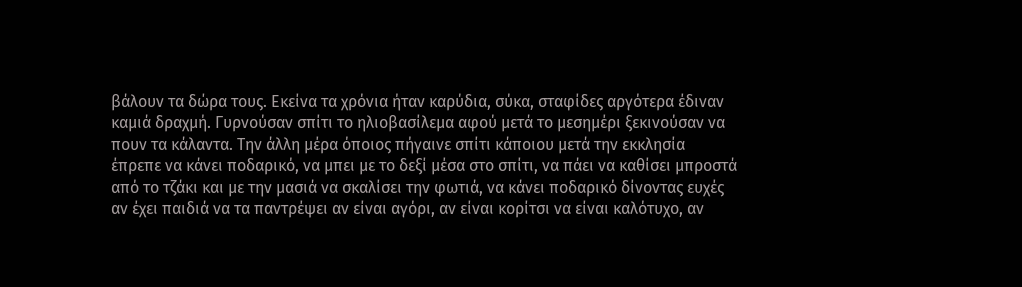βάλουν τα δώρα τους. Εκείνα τα χρόνια ήταν καρύδια, σύκα, σταφίδες αργότερα έδιναν καμιά δραχμή. Γυρνούσαν σπίτι το ηλιοβασίλεμα αφού μετά το μεσημέρι ξεκινούσαν να πουν τα κάλαντα. Την άλλη μέρα όποιος πήγαινε σπίτι κάποιου μετά την εκκλησία έπρεπε να κάνει ποδαρικό, να μπει με το δεξί μέσα στο σπίτι, να πάει να καθίσει μπροστά από το τζάκι και με την μασιά να σκαλίσει την φωτιά, να κάνει ποδαρικό δίνοντας ευχές αν έχει παιδιά να τα παντρέψει αν είναι αγόρι, αν είναι κορίτσι να είναι καλότυχο, αν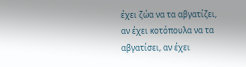έχει ζώα να τα αβγατίζει, αν έχει κοτόπουλα να τα αβγατίσει, αν έχει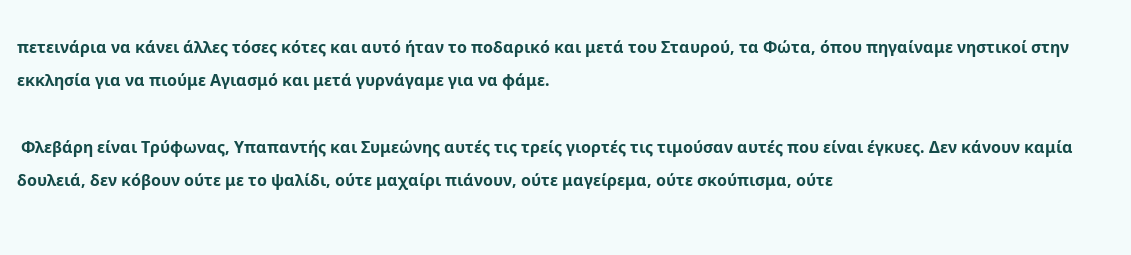πετεινάρια να κάνει άλλες τόσες κότες και αυτό ήταν το ποδαρικό και μετά του Σταυρού, τα Φώτα, όπου πηγαίναμε νηστικοί στην εκκλησία για να πιούμε Αγιασμό και μετά γυρνάγαμε για να φάμε.

 Φλεβάρη είναι Τρύφωνας, Υπαπαντής και Συμεώνης αυτές τις τρείς γιορτές τις τιμούσαν αυτές που είναι έγκυες. Δεν κάνουν καμία δουλειά, δεν κόβουν ούτε με το ψαλίδι, ούτε μαχαίρι πιάνουν, ούτε μαγείρεμα, ούτε σκούπισμα, ούτε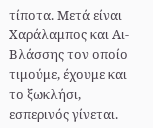τίποτα. Μετά είναι Χαράλαμπος και Αι-Βλάσσης τον οποίο τιμούμε, έχουμε και το ξωκλήσι, εσπερινός γίνεται.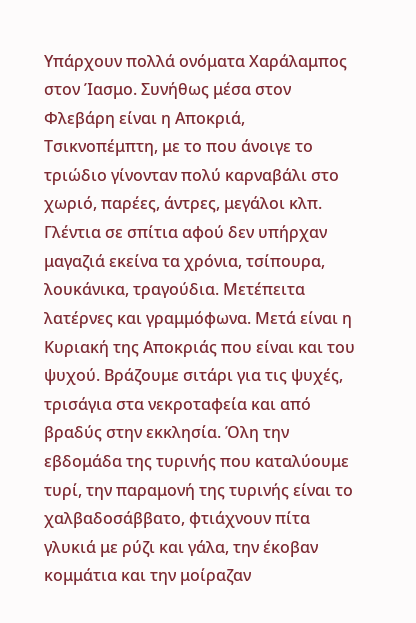Υπάρχουν πολλά ονόματα Χαράλαμπος στον Ίασμο. Συνήθως μέσα στον Φλεβάρη είναι η Αποκριά, Τσικνοπέμπτη, με το που άνοιγε το τριώδιο γίνονταν πολύ καρναβάλι στο χωριό, παρέες, άντρες, μεγάλοι κλπ. Γλέντια σε σπίτια αφού δεν υπήρχαν μαγαζιά εκείνα τα χρόνια, τσίπουρα, λουκάνικα, τραγούδια. Μετέπειτα λατέρνες και γραμμόφωνα. Μετά είναι η Κυριακή της Αποκριάς που είναι και του ψυχού. Βράζουμε σιτάρι για τις ψυχές, τρισάγια στα νεκροταφεία και από βραδύς στην εκκλησία. Όλη την εβδομάδα της τυρινής που καταλύουμε τυρί, την παραμονή της τυρινής είναι το χαλβαδοσάββατο, φτιάχνουν πίτα γλυκιά με ρύζι και γάλα, την έκοβαν κομμάτια και την μοίραζαν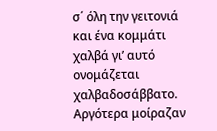σ΄ όλη την γειτονιά και ένα κομμάτι χαλβά γι’ αυτό ονομάζεται χαλβαδοσάββατο. Αργότερα μοίραζαν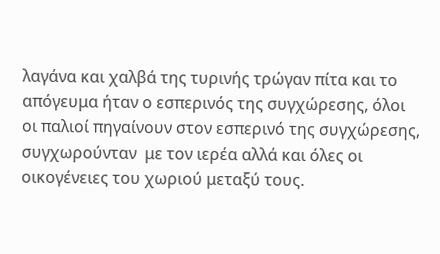λαγάνα και χαλβά της τυρινής τρώγαν πίτα και το απόγευμα ήταν ο εσπερινός της συγχώρεσης, όλοι οι παλιοί πηγαίνουν στον εσπερινό της συγχώρεσης, συγχωρούνταν  με τον ιερέα αλλά και όλες οι οικογένειες του χωριού μεταξύ τους.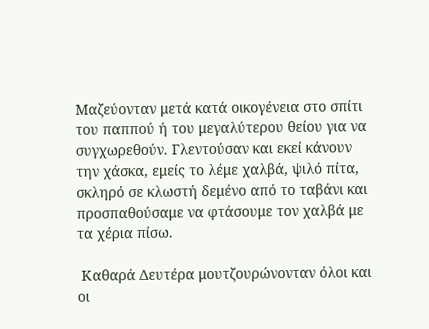Μαζεύονταν μετά κατά οικογένεια στο σπίτι του παππού ή του μεγαλύτερου θείου για να συγχωρεθούν. Γλεντούσαν και εκεί κάνουν την χάσκα, εμείς το λέμε χαλβά, ψιλό πίτα, σκληρό σε κλωστή δεμένο από το ταβάνι και προσπαθούσαμε να φτάσουμε τον χαλβά με τα χέρια πίσω.

 Καθαρά Δευτέρα μουτζουρώνονταν όλοι και οι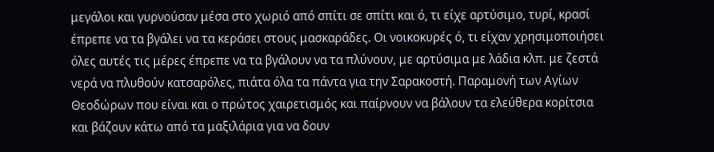μεγάλοι και γυρνούσαν μέσα στο χωριό από σπίτι σε σπίτι και ό, τι είχε αρτύσιμο, τυρί, κρασί έπρεπε να τα βγάλει να τα κεράσει στους μασκαράδες. Οι νοικοκυρές ό, τι είχαν χρησιμοποιήσει όλες αυτές τις μέρες έπρεπε να τα βγάλουν να τα πλύνουν, με αρτύσιμα με λάδια κλπ. με ζεστά νερά να πλυθούν κατσαρόλες, πιάτα όλα τα πάντα για την Σαρακοστή. Παραμονή των Αγίων Θεοδώρων που είναι και ο πρώτος χαιρετισμός και παίρνουν να βάλουν τα ελεύθερα κορίτσια και βάζουν κάτω από τα μαξιλάρια για να δουν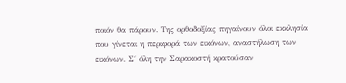ποιόν θα πάρουν. Της ορθοδοξίας πηγαίνουν όλοι εκκλησία που γίνεται η περιφορά των εικόνων, αναστήλωση των εικόνων. Σ΄ όλη την Σαρακοστή κρατούσαν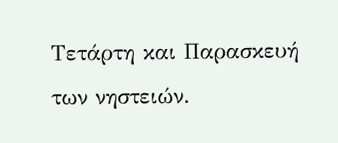Τετάρτη και Παρασκευή των νηστειών.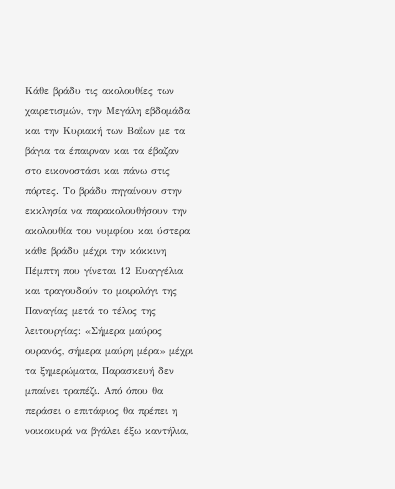Κάθε βράδυ τις ακολουθίες των χαιρετισμών, την Μεγάλη εβδομάδα και την Κυριακή των Βαΐων με τα βάγια τα έπαιρναν και τα έβαζαν στο εικονοστάσι και πάνω στις πόρτες. Το βράδυ πηγαίνουν στην εκκλησία να παρακολουθήσουν την ακολουθία του νυμφίου και ύστερα κάθε βράδυ μέχρι την κόκκινη Πέμπτη που γίνεται 12 Ευαγγέλια και τραγουδούν το μοιρολόγι της Παναγίας μετά το τέλος της λειτουργίας: «Σήμερα μαύρος ουρανός, σήμερα μαύρη μέρα» μέχρι τα ξημερώματα, Παρασκευή δεν μπαίνει τραπέζι. Από όπου θα περάσει ο επιτάφιος θα πρέπει η νοικοκυρά να βγάλει έξω καντήλια,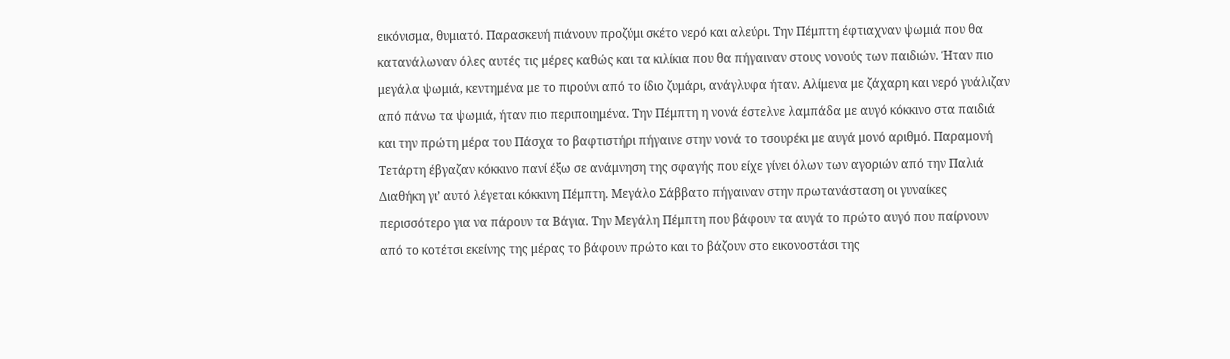εικόνισμα, θυμιατό. Παρασκευή πιάνουν προζύμι σκέτο νερό και αλεύρι. Την Πέμπτη έφτιαχναν ψωμιά που θα κατανάλωναν όλες αυτές τις μέρες καθώς και τα κιλίκια που θα πήγαιναν στους νονούς των παιδιών. Ήταν πιο μεγάλα ψωμιά, κεντημένα με το πιρούνι από το ίδιο ζυμάρι, ανάγλυφα ήταν. Αλίμενα με ζάχαρη και νερό γυάλιζαν από πάνω τα ψωμιά, ήταν πιο περιποιημένα. Την Πέμπτη η νονά έστελνε λαμπάδα με αυγό κόκκινο στα παιδιά και την πρώτη μέρα του Πάσχα το βαφτιστήρι πήγαινε στην νονά το τσουρέκι με αυγά μονό αριθμό. Παραμονή Τετάρτη έβγαζαν κόκκινο πανί έξω σε ανάμνηση της σφαγής που είχε γίνει όλων των αγοριών από την Παλιά Διαθήκη γι’ αυτό λέγεται κόκκινη Πέμπτη. Μεγάλο Σάββατο πήγαιναν στην πρωτανάσταση οι γυναίκες περισσότερο για να πάρουν τα Βάγια. Την Μεγάλη Πέμπτη που βάφουν τα αυγά το πρώτο αυγό που παίρνουν από το κοτέτσι εκείνης της μέρας το βάφουν πρώτο και το βάζουν στο εικονοστάσι της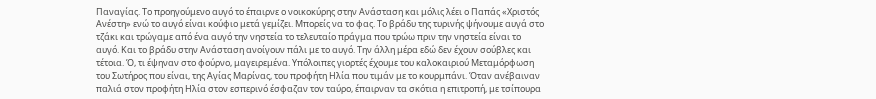Παναγίας. Το προηγούμενο αυγό το έπαιρνε ο νοικοκύρης στην Ανάσταση και μόλις λέει ο Παπάς «Χριστός Ανέστη» ενώ το αυγό είναι κούφιο μετά γεμίζει. Μπορείς να το φας. Το βράδυ της τυρινής ψήνουμε αυγά στο τζάκι και τρώγαμε από ένα αυγό την νηστεία το τελευταίο πράγμα που τρώω πριν την νηστεία είναι το αυγό. Και το βράδυ στην Ανάσταση ανοίγουν πάλι με το αυγό. Την άλλη μέρα εδώ δεν έχουν σούβλες και τέτοια. Ό, τι έψηναν στο φούρνο, μαγειρεμένα. Υπόλοιπες γιορτές έχουμε του καλοκαιριού Μεταμόρφωση του Σωτήρος που είναι, της Αγίας Μαρίνας, του προφήτη Ηλία που τιμάν με το κουρμπάνι. Όταν ανέβαιναν παλιά στον προφήτη Ηλία στον εσπερινό έσφαζαν τον ταύρο, έπαιρναν τα σκότια η επιτροπή, με τσίπουρα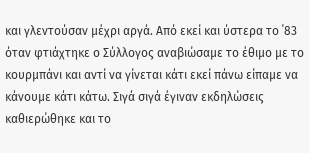και γλεντούσαν μέχρι αργά. Από εκεί και ύστερα το ΄83 όταν φτιάχτηκε ο Σύλλογος αναβιώσαμε το έθιμο με το κουρμπάνι και αντί να γίνεται κάτι εκεί πάνω είπαμε να κάνουμε κάτι κάτω. Σιγά σιγά έγιναν εκδηλώσεις καθιερώθηκε και το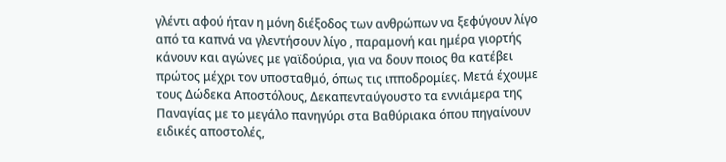γλέντι αφού ήταν η μόνη διέξοδος των ανθρώπων να ξεφύγουν λίγο από τα καπνά να γλεντήσουν λίγο , παραμονή και ημέρα γιορτής κάνουν και αγώνες με γαϊδούρια, για να δουν ποιος θα κατέβει πρώτος μέχρι τον υποσταθμό, όπως τις ιπποδρομίες. Μετά έχουμε τους Δώδεκα Αποστόλους, Δεκαπενταύγουστο τα εννιάμερα της Παναγίας με το μεγάλο πανηγύρι στα Βαθύριακα όπου πηγαίνουν ειδικές αποστολές,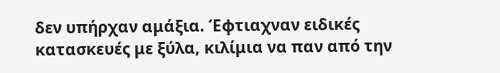δεν υπήρχαν αμάξια. Έφτιαχναν ειδικές κατασκευές με ξύλα, κιλίμια να παν από την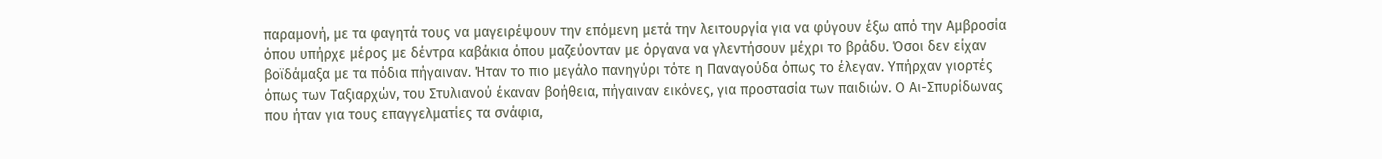παραμονή, με τα φαγητά τους να μαγειρέψουν την επόμενη μετά την λειτουργία για να φύγουν έξω από την Αμβροσία όπου υπήρχε μέρος με δέντρα καβάκια όπου μαζεύονταν με όργανα να γλεντήσουν μέχρι το βράδυ. Όσοι δεν είχαν βοϊδάμαξα με τα πόδια πήγαιναν. Ήταν το πιο μεγάλο πανηγύρι τότε η Παναγούδα όπως το έλεγαν. Υπήρχαν γιορτές όπως των Ταξιαρχών, του Στυλιανού έκαναν βοήθεια, πήγαιναν εικόνες, για προστασία των παιδιών. Ο Αι-Σπυρίδωνας που ήταν για τους επαγγελματίες τα σνάφια,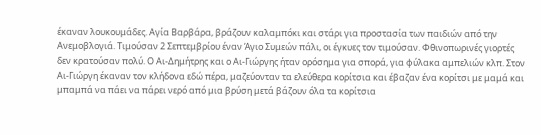έκαναν λουκουμάδες. Αγία Βαρβάρα, βράζουν καλαμπόκι και στάρι για προστασία των παιδιών από την Ανεμοβλογιά. Τιμούσαν 2 Σεπτεμβρίου έναν Άγιο Συμεών πάλι, οι έγκυες τον τιμούσαν. Φθινοπωρινές γιορτές δεν κρατούσαν πολύ. Ο Αι-Δημήτρης και ο Αι-Γιώργης ήταν ορόσημα για σπορά, για φύλακα αμπελιών κλπ. Στον Αι-Γιώργη έκαναν τον κλήδονα εδώ πέρα, μαζεύονταν τα ελεύθερα κορίτσια και έβαζαν ένα κορίτσι με μαμά και μπαμπά να πάει να πάρει νερό από μια βρύση μετά βάζουν όλα τα κορίτσια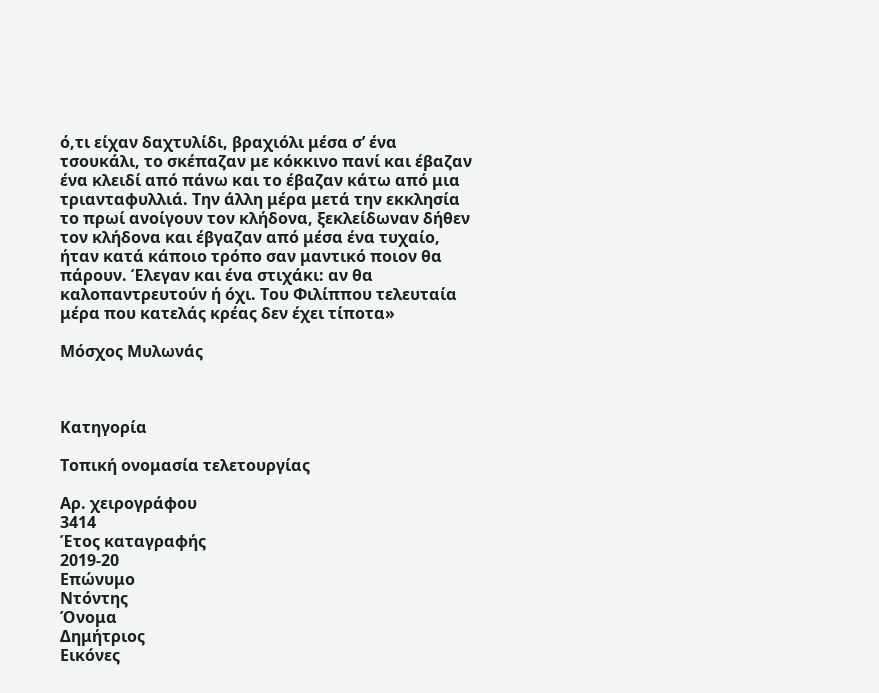ό,τι είχαν δαχτυλίδι, βραχιόλι μέσα σ’ ένα τσουκάλι, το σκέπαζαν με κόκκινο πανί και έβαζαν ένα κλειδί από πάνω και το έβαζαν κάτω από μια τριανταφυλλιά. Την άλλη μέρα μετά την εκκλησία το πρωί ανοίγουν τον κλήδονα, ξεκλείδωναν δήθεν τον κλήδονα και έβγαζαν από μέσα ένα τυχαίο, ήταν κατά κάποιο τρόπο σαν μαντικό ποιον θα πάρουν. Έλεγαν και ένα στιχάκι: αν θα καλοπαντρευτούν ή όχι. Του Φιλίππου τελευταία μέρα που κατελάς κρέας δεν έχει τίποτα»

Μόσχος Μυλωνάς



Κατηγορία

Τοπική ονομασία τελετουργίας

Αρ. χειρογράφου
3414
Έτος καταγραφής
2019-20
Επώνυμο
Ντόντης
Όνομα
Δημήτριος
Εικόνες